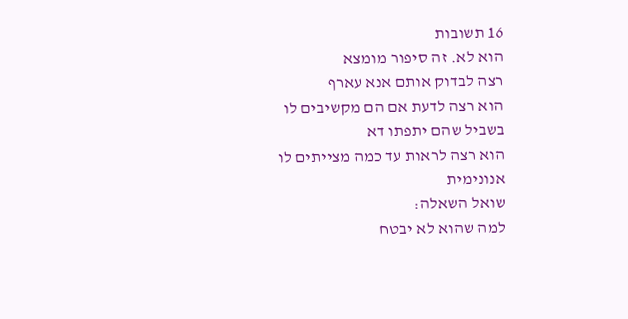16 תשובות
הוא לא. זה סיפור מומצא
רצה לבדוק אותם אנא עארף
הוא רצה לדעת אם הם מקשיבים לו
בשביל שהם יתפתו דא
הוא רצה לראות עד כמה מצייתים לו
אנונימית
שואל השאלה:
למה שהוא לא יבטח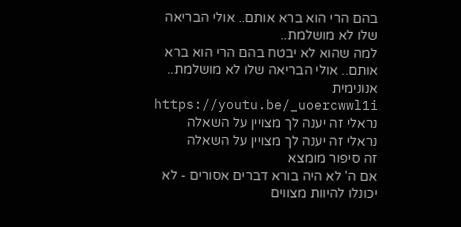בהם הרי הוא ברא אותם.. אולי הבריאה שלו לא מושלמת..
למה שהוא לא יבטח בהם הרי הוא ברא אותם.. אולי הבריאה שלו לא מושלמת..
אנונימית
https://youtu.be/_uoercwwl1i
נראלי זה יענה לך מצויין על השאלה
נראלי זה יענה לך מצויין על השאלה
זה סיפור מומצא
אם ה' לא היה בורא דברים אסורים - לא יכונלו להיוות מצווים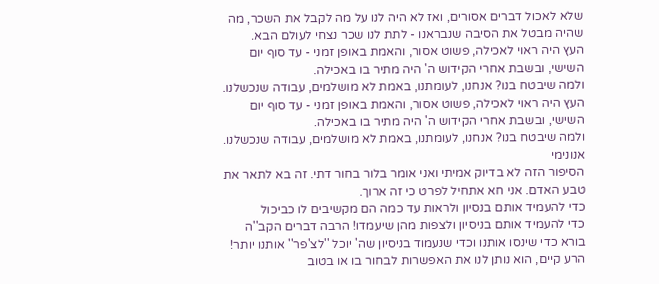שלא לאכול דברים אסורים, ואז לא היה לנו על מה לקבל את השכר, מה שהיה מבטל את הסיבה שנבראנו - לתת לנו שכר נצחי לעולם הבא.
העץ היה ראוי לאכילה, פשוט אסור, והאמת באופן זמני - עד סוף יום השישי, ובשבת אחרי הקידוש ה' היה מתיר בו באכילה.
ולמה שיבטח בנו? אנחנו, לעומתנו, באמת לא מושלמים, עבודה שנכשלנו.
העץ היה ראוי לאכילה, פשוט אסור, והאמת באופן זמני - עד סוף יום השישי, ובשבת אחרי הקידוש ה' היה מתיר בו באכילה.
ולמה שיבטח בנו? אנחנו, לעומתנו, באמת לא מושלמים, עבודה שנכשלנו.
אנונימי
הסיפור הזה לא בדיוק אמיתי ואני אומר בלור בחור דתי. זה בא לתאר את טבע האדם. אני חא אתחיל לפרט כי זה ארוך.
כדי להעמיד אותם בנסיון ולראות עד כמה הם מקשיבים לו כביכול
כדי להעמיד אותם בניסיון ולצפות מהן שיעמדו! הרבה דברים הקב''ה בורא כדי שינסו אותנו וכדי שנעמוד בניסיון שה' יוכל ''לצ'פר'' אותנו יותר!
הרע קיים, הוא נותן לנו את האפשרות לבחור בו או בטוב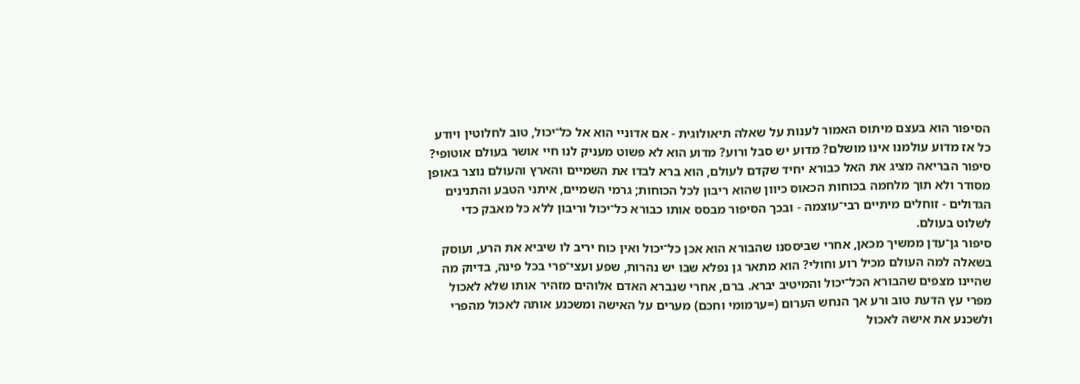הסיפור הוא בעצם מיתוס האמור לענות על שאלה תיאולוגית - אם אדוניי הוא אל כל־יכול, טוב לחלוטין ויודע כל אז מדוע עולמנו אינו מושלם? מדוע יש סבל ורוע? מדוע הוא לא פשוט מעניק לנו חיי אושר בעולם אוטופי?
סיפור הבריאה מציג את האל כבורא יחיד שקדם לעולם, הוא ברא לבדו את השמיים והארץ והעולם נוצר באופן מסודר ולא תוך מלחמה בכוחות הכאוס כיוון שהוא ריבון לכל הכוחות; גרמי השמיים, איתני הטבע והתנינים הגדולים - זוחלים מיתיים רבי־עוצמה - ובכך הסיפור מבסס אותו כבורא כל־יכול וריבון ללא כל מאבק כדי לשלוט בעולם.
סיפור גן־עדן ממשיך מכאן, אחרי שביססנו שהבורא הוא אכן כל־יכול ואין כוח יריב לו שיביא את הרע, ועוסק בשאלה למה העולם מכיל רוע וחולי? הוא מתאר גן נפלא שבו יש נהרות, שפע ועצי־פרי בכל פינה, בדיוק מה שהיינו מצפים שהבורא הכל־יכול והמיטיב יברא. ברם, אחרי שנברא האדם אלוהים מזהיר אותו שלא לאכול מפרי עץ הדעת טוב ורע אך הנחש הערוּם (=ערמומי וחכם) מערים על האישה ומשכנע אותה לאכול מהפרי ולשכנע את אישהּ לאכול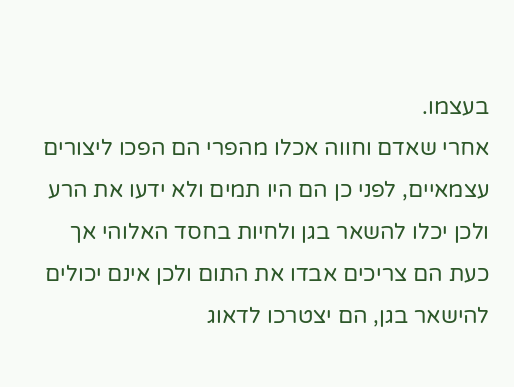בעצמו.
אחרי שאדם וחווה אכלו מהפרי הם הפכו ליצורים עצמאיים, לפני כן הם היו תמים ולא ידעו את הרע ולכן יכלו להשאר בגן ולחיות בחסד האלוהי אך כעת הם צריכים אבדו את התום ולכן אינם יכולים להישאר בגן, הם יצטרכו לדאוג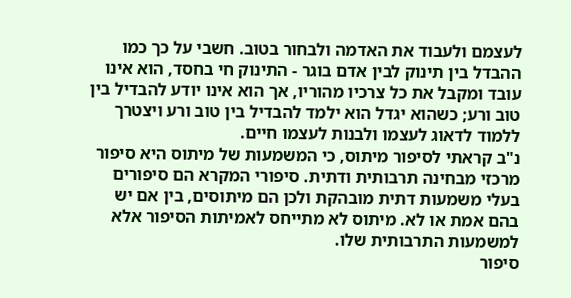לעצמם ולעבוד את האדמה ולבחור בטוב. חשבי על כך כמו ההבדל בין תינוק לבין אדם בוגר - התינוק חי בחסד, הוא אינו עובד ומקבל את כל צרכיו מהוריו, אך הוא אינו יודע להבדיל בין טוב ורע; כשהוא יגדל הוא ילמד להבדיל בין טוב ורע ויצטרך ללמוד לדאוג לעצמו ולבנות לעצמו חיים.
נ"ב קראתי לסיפור מיתוס, כי המשמעות של מיתוס היא סיפור מרכזי מבחינה תרבותית ודתית. סיפורי המקרא הם סיפורים בעלי משמעות דתית מובהקת ולכן הם מיתוסים, בין אם יש בהם אמת או לא. מיתוס לא מתייחס לאמיתות הסיפור אלא למשמעות התרבותית שלו.
סיפור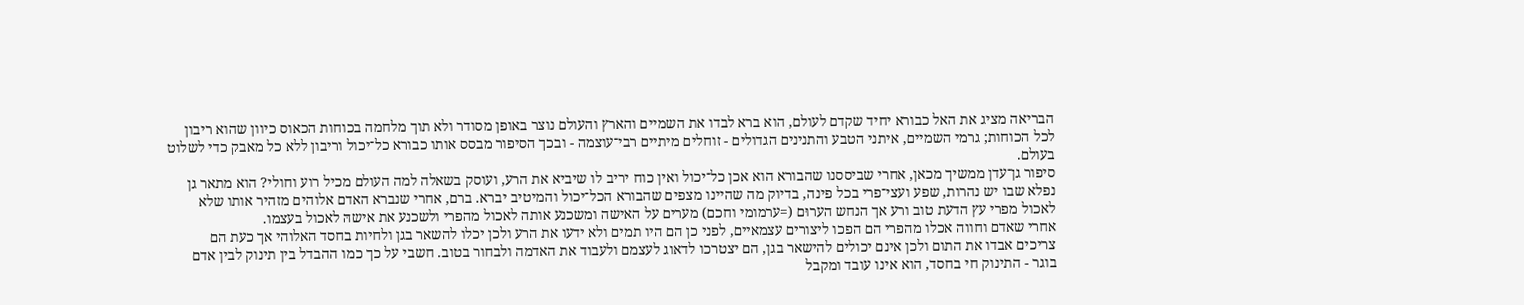הבריאה מציג את האל כבורא יחיד שקדם לעולם, הוא ברא לבדו את השמיים והארץ והעולם נוצר באופן מסודר ולא תוך מלחמה בכוחות הכאוס כיוון שהוא ריבון לכל הכוחות; גרמי השמיים, איתני הטבע והתנינים הגדולים - זוחלים מיתיים רבי־עוצמה - ובכך הסיפור מבסס אותו כבורא כל־יכול וריבון ללא כל מאבק כדי לשלוט בעולם.
סיפור גן־עדן ממשיך מכאן, אחרי שביססנו שהבורא הוא אכן כל־יכול ואין כוח יריב לו שיביא את הרע, ועוסק בשאלה למה העולם מכיל רוע וחולי? הוא מתאר גן נפלא שבו יש נהרות, שפע ועצי־פרי בכל פינה, בדיוק מה שהיינו מצפים שהבורא הכל־יכול והמיטיב יברא. ברם, אחרי שנברא האדם אלוהים מזהיר אותו שלא לאכול מפרי עץ הדעת טוב ורע אך הנחש הערוּם (=ערמומי וחכם) מערים על האישה ומשכנע אותה לאכול מהפרי ולשכנע את אישהּ לאכול בעצמו.
אחרי שאדם וחווה אכלו מהפרי הם הפכו ליצורים עצמאיים, לפני כן הם היו תמים ולא ידעו את הרע ולכן יכלו להשאר בגן ולחיות בחסד האלוהי אך כעת הם צריכים אבדו את התום ולכן אינם יכולים להישאר בגן, הם יצטרכו לדאוג לעצמם ולעבוד את האדמה ולבחור בטוב. חשבי על כך כמו ההבדל בין תינוק לבין אדם בוגר - התינוק חי בחסד, הוא אינו עובד ומקבל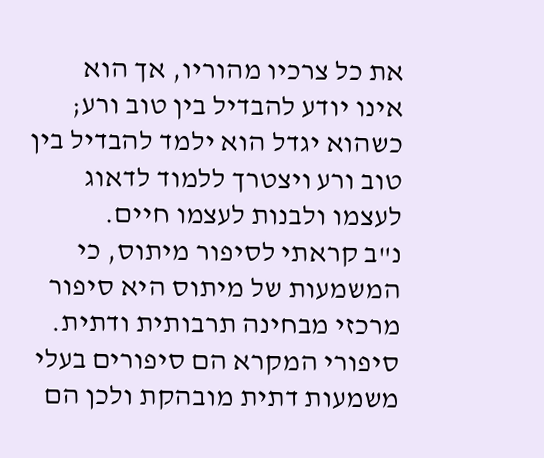את כל צרכיו מהוריו, אך הוא אינו יודע להבדיל בין טוב ורע; כשהוא יגדל הוא ילמד להבדיל בין טוב ורע ויצטרך ללמוד לדאוג לעצמו ולבנות לעצמו חיים.
נ"ב קראתי לסיפור מיתוס, כי המשמעות של מיתוס היא סיפור מרכזי מבחינה תרבותית ודתית. סיפורי המקרא הם סיפורים בעלי משמעות דתית מובהקת ולכן הם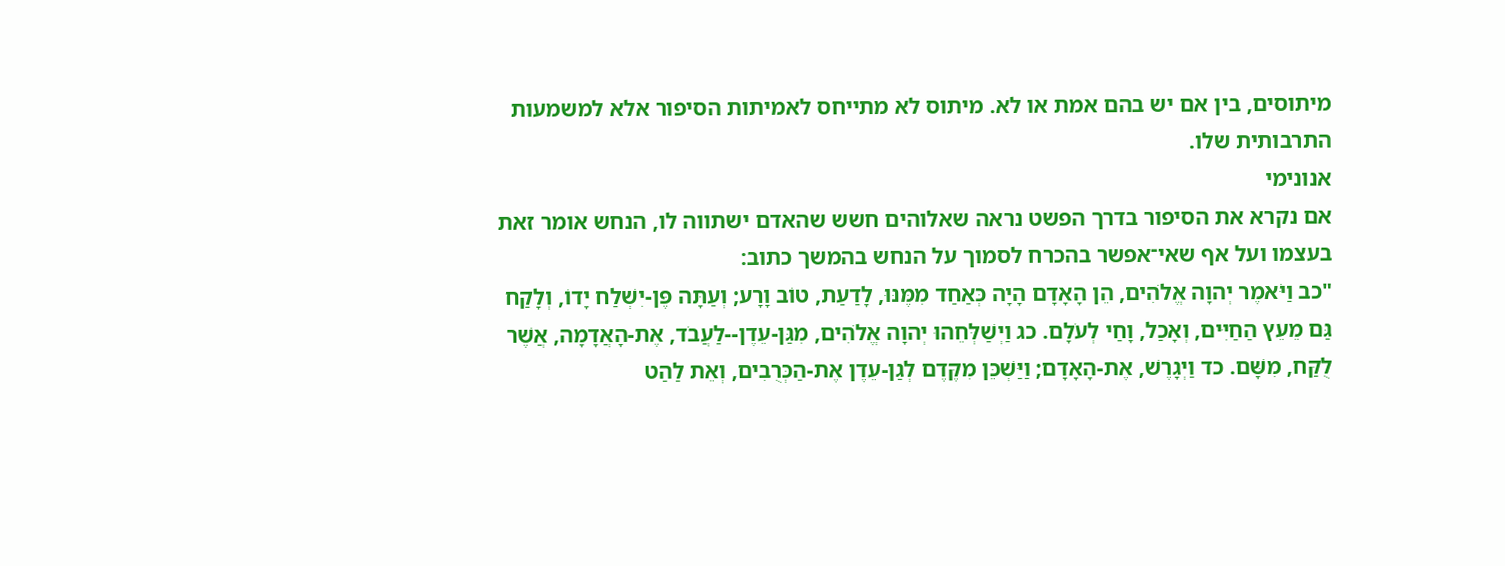מיתוסים, בין אם יש בהם אמת או לא. מיתוס לא מתייחס לאמיתות הסיפור אלא למשמעות התרבותית שלו.
אנונימי
אם נקרא את הסיפור בדרך הפשט נראה שאלוהים חשש שהאדם ישתווה לו, הנחש אומר זאת בעצמו ועל אף שאי־אפשר בהכרח לסמוך על הנחש בהמשך כתוב:
"כב וַיֹּאמֶר יְהוָה אֱלֹהִים, הֵן הָאָדָם הָיָה כְּאַחַד מִמֶּנּוּ, לָדַעַת, טוֹב וָרָע; וְעַתָּה פֶּן-יִשְׁלַח יָדוֹ, וְלָקַח גַּם מֵעֵץ הַחַיִּים, וְאָכַל, וָחַי לְעֹלָם. כג וַיְשַׁלְּחֵהוּ יְהוָה אֱלֹהִים, מִגַּן-עֵדֶן--לַעֲבֹד, אֶת-הָאֲדָמָה, אֲשֶׁר לֻקַּח, מִשָּׁם. כד וַיְגָרֶשׁ, אֶת-הָאָדָם; וַיַּשְׁכֵּן מִקֶּדֶם לְגַן-עֵדֶן אֶת-הַכְּרֻבִים, וְאֵת לַהַט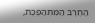הַחֶרֶב הַמִּתְהַפֶּכֶת,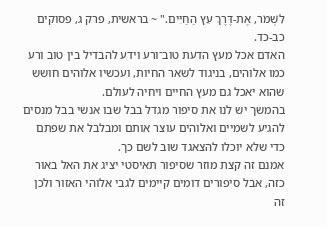לִשְׁמֹר, אֶת-דֶּרֶךְ עֵץ הַחַיִּים." ~ בראשית, פרק ג, פסוקים כב-כד.
האדם אכל מעץ הדעת טוב־ורע וידע להבדיל בין טוב ורע כמו אלוהים, בניגוד לשאר החיות, ועכשיו אלוהים חושש שהוא יאכל גם מעץ החיים ויחיה לעולם.
בהמשך יש לנו את סיפור מגדל בבל שבו אנשי בבל מנסים להגיע לשמיים ואלוהים עוצר אותם ומבלבל את שפתם כדי שלא יוכלו להצאגד שוב לשם כך.
אמנם זה קצת מוזר שסיפור תאיסטי יציג את האל באור כזה, אבל סיפורים דומים קיימים לגבי אלוהי האזור ולכן זה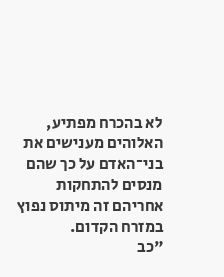לא בהכרח מפתיע, האלוהים מענישים את בני־האדם על כך שהם מנסים להתחקות אחריהם זה מיתוס נפוץ במזרח הקדום.
"כב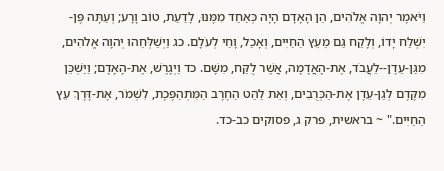וַיֹּאמֶר יְהוָה אֱלֹהִים, הֵן הָאָדָם הָיָה כְּאַחַד מִמֶּנּוּ, לָדַעַת, טוֹב וָרָע; וְעַתָּה פֶּן-יִשְׁלַח יָדוֹ, וְלָקַח גַּם מֵעֵץ הַחַיִּים, וְאָכַל, וָחַי לְעֹלָם. כג וַיְשַׁלְּחֵהוּ יְהוָה אֱלֹהִים, מִגַּן-עֵדֶן--לַעֲבֹד, אֶת-הָאֲדָמָה, אֲשֶׁר לֻקַּח, מִשָּׁם. כד וַיְגָרֶשׁ, אֶת-הָאָדָם; וַיַּשְׁכֵּן מִקֶּדֶם לְגַן-עֵדֶן אֶת-הַכְּרֻבִים, וְאֵת לַהַט הַחֶרֶב הַמִּתְהַפֶּכֶת, לִשְׁמֹר, אֶת-דֶּרֶךְ עֵץ הַחַיִּים." ~ בראשית, פרק ג, פסוקים כב-כד.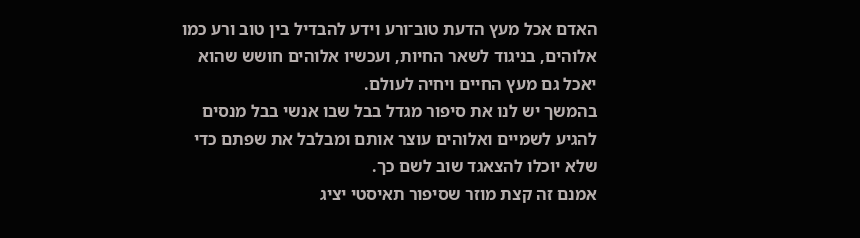האדם אכל מעץ הדעת טוב־ורע וידע להבדיל בין טוב ורע כמו אלוהים, בניגוד לשאר החיות, ועכשיו אלוהים חושש שהוא יאכל גם מעץ החיים ויחיה לעולם.
בהמשך יש לנו את סיפור מגדל בבל שבו אנשי בבל מנסים להגיע לשמיים ואלוהים עוצר אותם ומבלבל את שפתם כדי שלא יוכלו להצאגד שוב לשם כך.
אמנם זה קצת מוזר שסיפור תאיסטי יציג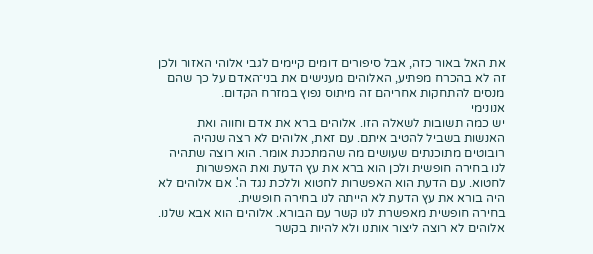את האל באור כזה, אבל סיפורים דומים קיימים לגבי אלוהי האזור ולכן זה לא בהכרח מפתיע, האלוהים מענישים את בני־האדם על כך שהם מנסים להתחקות אחריהם זה מיתוס נפוץ במזרח הקדום.
אנונימי
יש כמה תשובות לשאלה הזו. אלוהים ברא את אדם וחווה ואת האנשות בשביל להטיב איתם. עם זאת, אלוהים לא רצה שנהיה רובוטים מתוכנתים שעושים מה שהמתכנת אומר. הוא רוצה שתהיה לנו בחירה חופשית ולכן הוא ברא את עץ הדעת ואת האפשרות לחטוא. עם הדעת הוא האפשרות לחטוא וללכת נגד ה'. אם אלוהים לא היה בורא את עץ הדעת לא הייתה לנו בחירה חופשית.
בחירה חופשית מאפשרת לנו קשר עם הבורא. אלוהים הוא אבא שלנו. אלוהים לא רוצה ליצור אותנו ולא להיות בקשר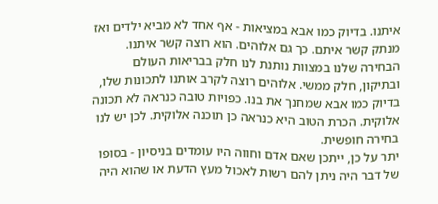איתנו. בדיוק כמו אבא במציאות - אף אחד לא מביא ילדים ואז מנתק קשר איתם. כך גם אלוהים. הוא רוצה קשר איתנו. הבחירה שלנו במצוות נותנת לנו חלק בבריאות העולם ובתיקון, חלק ממשי. אלוהים רוצה לקרב אותנו לתכונות שלו, בדיוק כמו אבא שמחנך את בנו. כפויות טובה כנראה לא תכונה אלוקית. הכרת הטוב היא כנראה כן תוכנה אלוקית. לכן יש לנו בחירה חופשית.
יתר על כן, ייתכן שאם אדם וחווה היו עומדים בניסיון - בסופו של דבר היה ניתן להם רשות לאכול מעץ הדעת או שהוא היה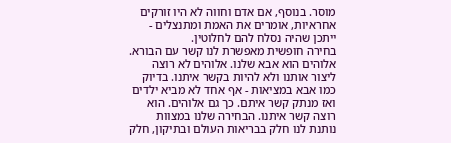מוסר. בנוסף, אם אדם וחווה לא היו זורקים אחראיות, אומרים את האמת ומתנצלים - ייתכן שהיה נסלח להם לחלוטין.
בחירה חופשית מאפשרת לנו קשר עם הבורא. אלוהים הוא אבא שלנו. אלוהים לא רוצה ליצור אותנו ולא להיות בקשר איתנו. בדיוק כמו אבא במציאות - אף אחד לא מביא ילדים ואז מנתק קשר איתם. כך גם אלוהים. הוא רוצה קשר איתנו. הבחירה שלנו במצוות נותנת לנו חלק בבריאות העולם ובתיקון, חלק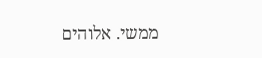ממשי. אלוהים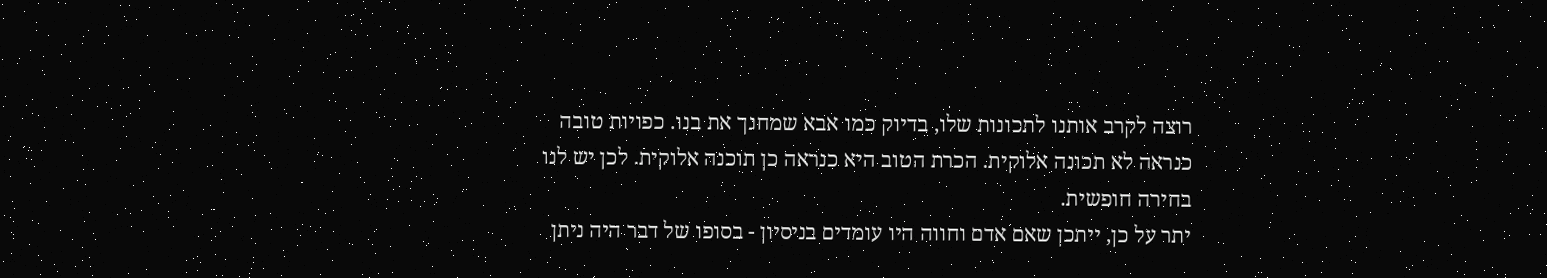רוצה לקרב אותנו לתכונות שלו, בדיוק כמו אבא שמחנך את בנו. כפויות טובה כנראה לא תכונה אלוקית. הכרת הטוב היא כנראה כן תוכנה אלוקית. לכן יש לנו בחירה חופשית.
יתר על כן, ייתכן שאם אדם וחווה היו עומדים בניסיון - בסופו של דבר היה ניתן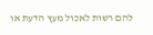להם רשות לאכול מעץ הדעת או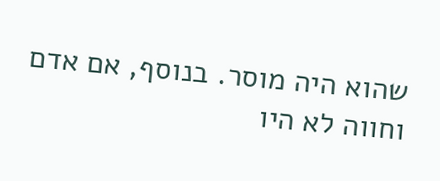שהוא היה מוסר. בנוסף, אם אדם וחווה לא היו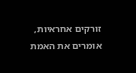זורקים אחראיות, אומרים את האמת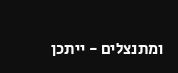ומתנצלים - ייתכן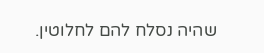שהיה נסלח להם לחלוטין.